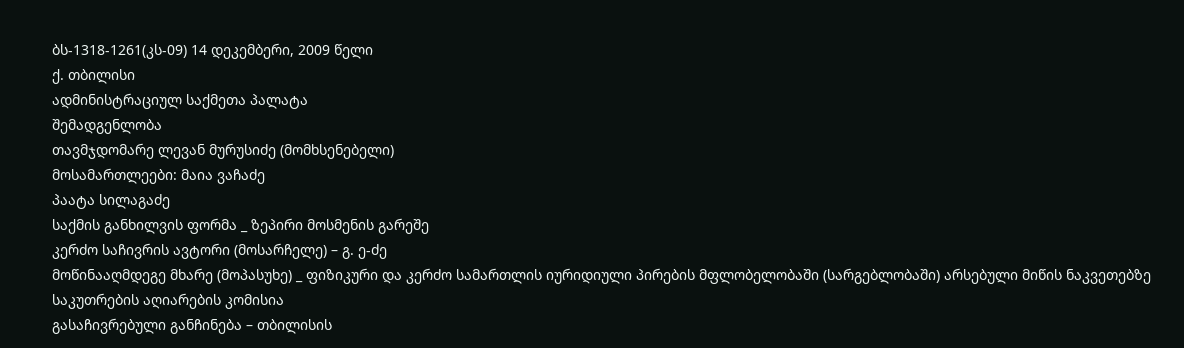ბს-1318-1261(კს-09) 14 დეკემბერი, 2009 წელი
ქ. თბილისი
ადმინისტრაციულ საქმეთა პალატა
შემადგენლობა
თავმჯდომარე ლევან მურუსიძე (მომხსენებელი)
მოსამართლეები: მაია ვაჩაძე
პაატა სილაგაძე
საქმის განხილვის ფორმა _ ზეპირი მოსმენის გარეშე
კერძო საჩივრის ავტორი (მოსარჩელე) – გ. ე-ძე
მოწინააღმდეგე მხარე (მოპასუხე) _ ფიზიკური და კერძო სამართლის იურიდიული პირების მფლობელობაში (სარგებლობაში) არსებული მიწის ნაკვეთებზე საკუთრების აღიარების კომისია
გასაჩივრებული განჩინება – თბილისის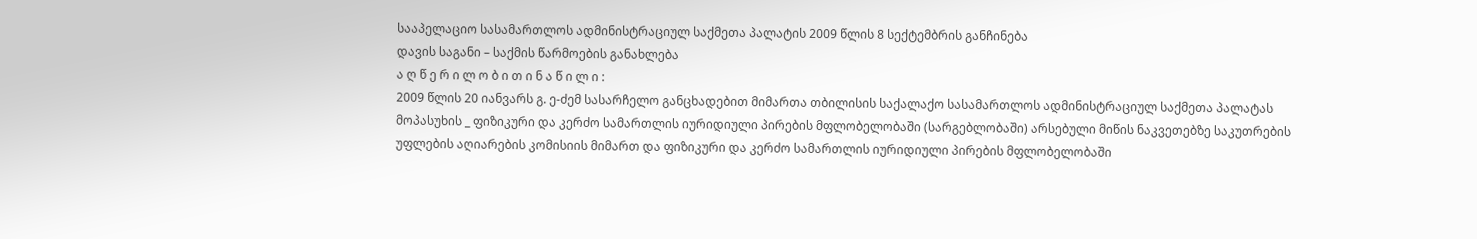სააპელაციო სასამართლოს ადმინისტრაციულ საქმეთა პალატის 2009 წლის 8 სექტემბრის განჩინება
დავის საგანი – საქმის წარმოების განახლება
ა ღ წ ე რ ი ლ ო ბ ი თ ი ნ ა წ ი ლ ი :
2009 წლის 20 იანვარს გ. ე-ძემ სასარჩელო განცხადებით მიმართა თბილისის საქალაქო სასამართლოს ადმინისტრაციულ საქმეთა პალატას მოპასუხის _ ფიზიკური და კერძო სამართლის იურიდიული პირების მფლობელობაში (სარგებლობაში) არსებული მიწის ნაკვეთებზე საკუთრების უფლების აღიარების კომისიის მიმართ და ფიზიკური და კერძო სამართლის იურიდიული პირების მფლობელობაში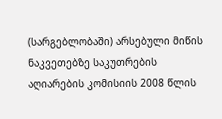(სარგებლობაში) არსებული მიწის ნაკვეთებზე საკუთრების აღიარების კომისიის 2008 წლის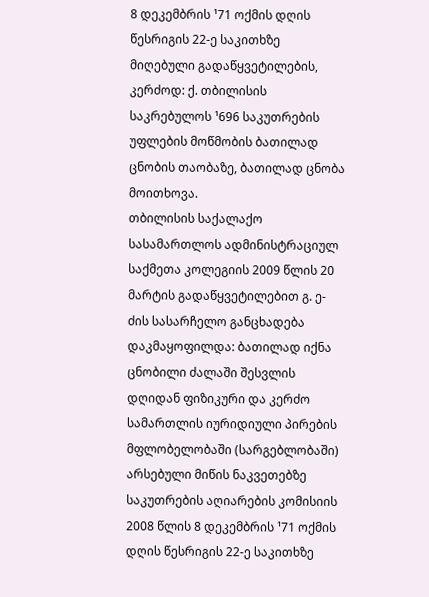8 დეკემბრის ¹71 ოქმის დღის წესრიგის 22-ე საკითხზე მიღებული გადაწყვეტილების, კერძოდ: ქ. თბილისის საკრებულოს ¹696 საკუთრების უფლების მოწმობის ბათილად ცნობის თაობაზე, ბათილად ცნობა მოითხოვა.
თბილისის საქალაქო სასამართლოს ადმინისტრაციულ საქმეთა კოლეგიის 2009 წლის 20 მარტის გადაწყვეტილებით გ. ე-ძის სასარჩელო განცხადება დაკმაყოფილდა: ბათილად იქნა ცნობილი ძალაში შესვლის დღიდან ფიზიკური და კერძო სამართლის იურიდიული პირების მფლობელობაში (სარგებლობაში) არსებული მიწის ნაკვეთებზე საკუთრების აღიარების კომისიის 2008 წლის 8 დეკემბრის ¹71 ოქმის დღის წესრიგის 22-ე საკითხზე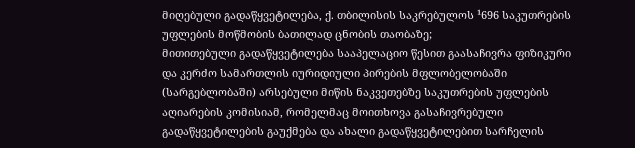მიღებული გადაწყვეტილება, ქ. თბილისის საკრებულოს ¹696 საკუთრების უფლების მოწმობის ბათილად ცნობის თაობაზე;
მითითებული გადაწყვეტილება სააპელაციო წესით გაასაჩივრა ფიზიკური და კერძო სამართლის იურიდიული პირების მფლობელობაში (სარგებლობაში) არსებული მიწის ნაკვეთებზე საკუთრების უფლების აღიარების კომისიამ, რომელმაც მოითხოვა გასაჩივრებული გადაწყვეტილების გაუქმება და ახალი გადაწყვეტილებით სარჩელის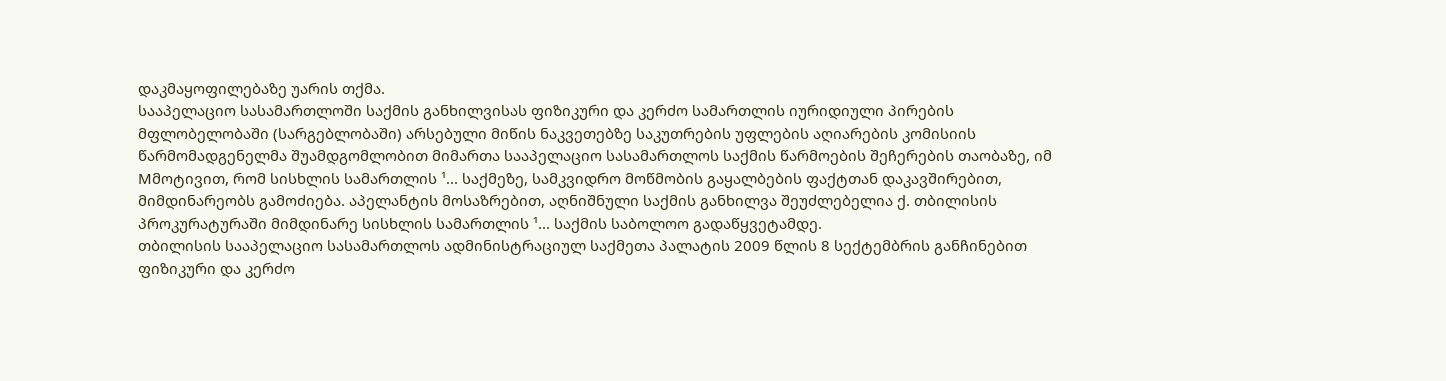დაკმაყოფილებაზე უარის თქმა.
სააპელაციო სასამართლოში საქმის განხილვისას ფიზიკური და კერძო სამართლის იურიდიული პირების მფლობელობაში (სარგებლობაში) არსებული მიწის ნაკვეთებზე საკუთრების უფლების აღიარების კომისიის წარმომადგენელმა შუამდგომლობით მიმართა სააპელაციო სასამართლოს საქმის წარმოების შეჩერების თაობაზე, იმ Mმოტივით, რომ სისხლის სამართლის ¹... საქმეზე, სამკვიდრო მოწმობის გაყალბების ფაქტთან დაკავშირებით, მიმდინარეობს გამოძიება. აპელანტის მოსაზრებით, აღნიშნული საქმის განხილვა შეუძლებელია ქ. თბილისის პროკურატურაში მიმდინარე სისხლის სამართლის ¹... საქმის საბოლოო გადაწყვეტამდე.
თბილისის სააპელაციო სასამართლოს ადმინისტრაციულ საქმეთა პალატის 2009 წლის 8 სექტემბრის განჩინებით ფიზიკური და კერძო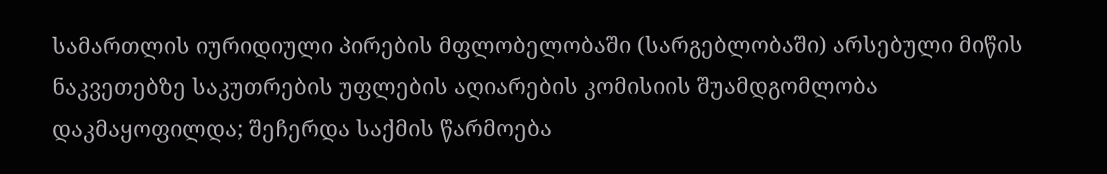სამართლის იურიდიული პირების მფლობელობაში (სარგებლობაში) არსებული მიწის ნაკვეთებზე საკუთრების უფლების აღიარების კომისიის შუამდგომლობა დაკმაყოფილდა; შეჩერდა საქმის წარმოება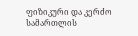ფიზიკური და კერძო სამართლის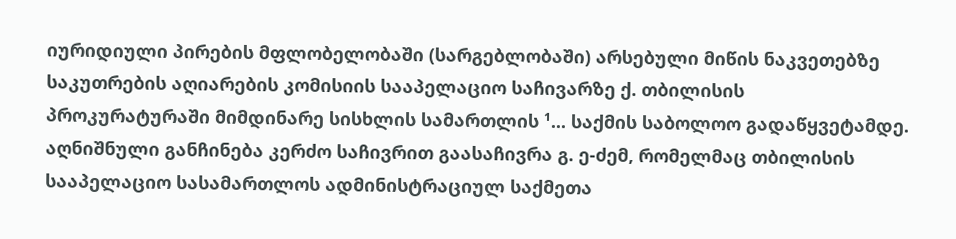იურიდიული პირების მფლობელობაში (სარგებლობაში) არსებული მიწის ნაკვეთებზე საკუთრების აღიარების კომისიის სააპელაციო საჩივარზე ქ. თბილისის პროკურატურაში მიმდინარე სისხლის სამართლის ¹... საქმის საბოლოო გადაწყვეტამდე.
აღნიშნული განჩინება კერძო საჩივრით გაასაჩივრა გ. ე-ძემ, რომელმაც თბილისის სააპელაციო სასამართლოს ადმინისტრაციულ საქმეთა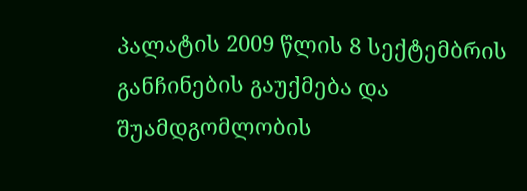პალატის 2009 წლის 8 სექტემბრის განჩინების გაუქმება და შუამდგომლობის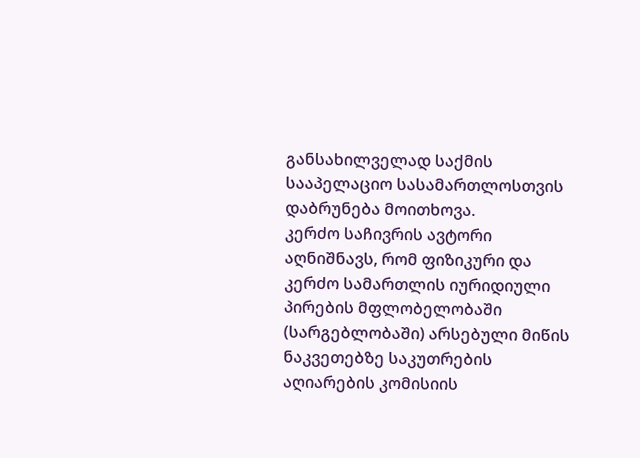განსახილველად საქმის სააპელაციო სასამართლოსთვის დაბრუნება მოითხოვა.
კერძო საჩივრის ავტორი აღნიშნავს, რომ ფიზიკური და კერძო სამართლის იურიდიული პირების მფლობელობაში (სარგებლობაში) არსებული მიწის ნაკვეთებზე საკუთრების აღიარების კომისიის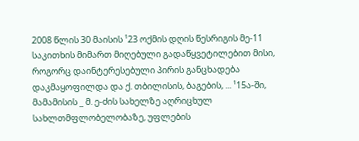2008 წლის 30 მაისის ¹23 ოქმის დღის წესრიგის მე-11 საკითხის მიმართ მიღებული გადაწყვეტილებით მისი, როგორც დაინტერესებული პირის განცხადება დაკმაყოფილდა და ქ. თბილისის, ბაგების, ... ¹15ა-ში, მამამისის _ მ. ე-ძის სახელზე აღრიცხულ სახლთმფლობელობაზე, უფლების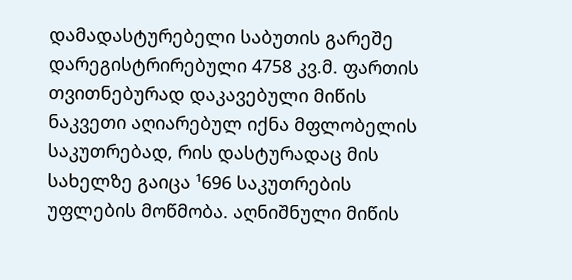დამადასტურებელი საბუთის გარეშე დარეგისტრირებული 4758 კვ.მ. ფართის თვითნებურად დაკავებული მიწის ნაკვეთი აღიარებულ იქნა მფლობელის საკუთრებად, რის დასტურადაც მის სახელზე გაიცა ¹696 საკუთრების უფლების მოწმობა. აღნიშნული მიწის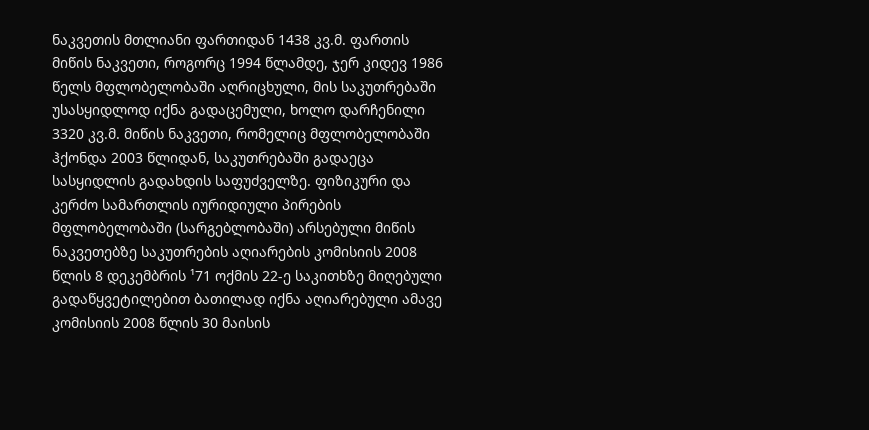ნაკვეთის მთლიანი ფართიდან 1438 კვ.მ. ფართის მიწის ნაკვეთი, როგორც 1994 წლამდე, ჯერ კიდევ 1986 წელს მფლობელობაში აღრიცხული, მის საკუთრებაში უსასყიდლოდ იქნა გადაცემული, ხოლო დარჩენილი 3320 კვ.მ. მიწის ნაკვეთი, რომელიც მფლობელობაში ჰქონდა 2003 წლიდან, საკუთრებაში გადაეცა სასყიდლის გადახდის საფუძველზე. ფიზიკური და კერძო სამართლის იურიდიული პირების მფლობელობაში (სარგებლობაში) არსებული მიწის ნაკვეთებზე საკუთრების აღიარების კომისიის 2008 წლის 8 დეკემბრის ¹71 ოქმის 22-ე საკითხზე მიღებული გადაწყვეტილებით ბათილად იქნა აღიარებული ამავე კომისიის 2008 წლის 30 მაისის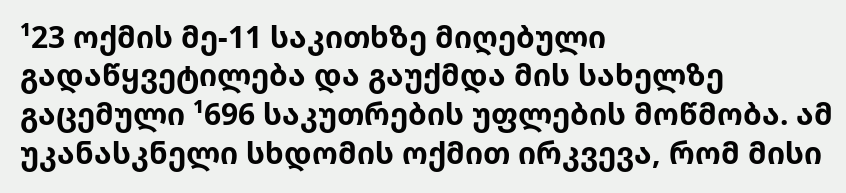¹23 ოქმის მე-11 საკითხზე მიღებული გადაწყვეტილება და გაუქმდა მის სახელზე გაცემული ¹696 საკუთრების უფლების მოწმობა. ამ უკანასკნელი სხდომის ოქმით ირკვევა, რომ მისი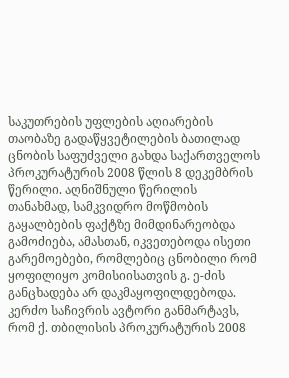საკუთრების უფლების აღიარების თაობაზე გადაწყვეტილების ბათილად ცნობის საფუძველი გახდა საქართველოს პროკურატურის 2008 წლის 8 დეკემბრის წერილი. აღნიშნული წერილის თანახმად, სამკვიდრო მოწმობის გაყალბების ფაქტზე მიმდინარეობდა გამოძიება, ამასთან, იკვეთებოდა ისეთი გარემოებები, რომლებიც ცნობილი რომ ყოფილიყო კომისიისათვის გ. ე-ძის განცხადება არ დაკმაყოფილდებოდა.
კერძო საჩივრის ავტორი განმარტავს, რომ ქ. თბილისის პროკურატურის 2008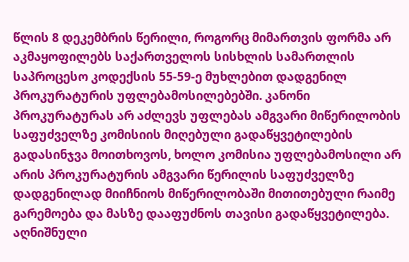წლის 8 დეკემბრის წერილი, როგორც მიმართვის ფორმა არ აკმაყოფილებს საქართველოს სისხლის სამართლის საპროცესო კოდექსის 55-59-ე მუხლებით დადგენილ პროკურატურის უფლებამოსილებებში. კანონი პროკურატურას არ აძლევს უფლებას ამგვარი მიწერილობის საფუძველზე კომისიის მიღებული გადაწყვეტილების გადასინჯვა მოითხოვოს, ხოლო კომისია უფლებამოსილი არ არის პროკურატურის ამგვარი წერილის საფუძველზე დადგენილად მიიჩნიოს მიწერილობაში მითითებული რაიმე გარემოება და მასზე დააფუძნოს თავისი გადაწყვეტილება. აღნიშნული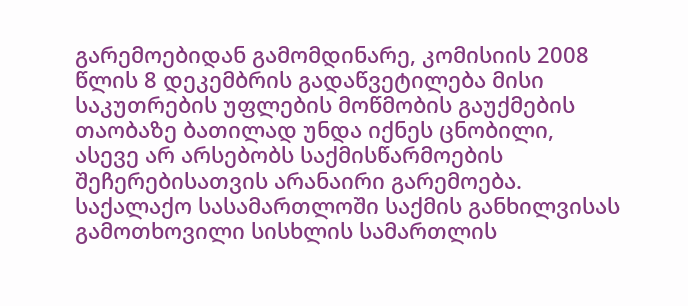გარემოებიდან გამომდინარე, კომისიის 2008 წლის 8 დეკემბრის გადაწვეტილება მისი საკუთრების უფლების მოწმობის გაუქმების თაობაზე ბათილად უნდა იქნეს ცნობილი, ასევე არ არსებობს საქმისწარმოების შეჩერებისათვის არანაირი გარემოება. საქალაქო სასამართლოში საქმის განხილვისას გამოთხოვილი სისხლის სამართლის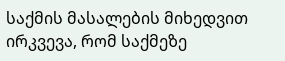საქმის მასალების მიხედვით ირკვევა, რომ საქმეზე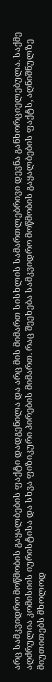არც სამკვიდრო მოწმობის გაყალბების ფაქტი დადგენილა და არც მის მიმართ სისხლის სამართლებრივი დევნა განხორციელებულა. საქმე აღძრულია კომისიის იურისტისა და სხვა ფიზიკური პირების მიმართ. რაც შეეხება სამკვიდრო მოწმობის გაყალბების ფაქტს, აღნიშნულზე მიუთითებს მხოლოდ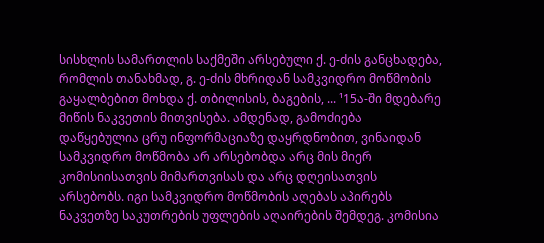სისხლის სამართლის საქმეში არსებული ქ. ე-ძის განცხადება, რომლის თანახმად, გ. ე-ძის მხრიდან სამკვიდრო მოწმობის გაყალბებით მოხდა ქ. თბილისის, ბაგების, ... ¹15ა-ში მდებარე მიწის ნაკვეთის მითვისება. ამდენად, გამოძიება დაწყებულია ცრუ ინფორმაციაზე დაყრდნობით, ვინაიდან სამკვიდრო მოწმობა არ არსებობდა არც მის მიერ კომისიისათვის მიმართვისას და არც დღეისათვის არსებობს. იგი სამკვიდრო მოწმობის აღებას აპირებს ნაკვეთზე საკუთრების უფლების აღაირების შემდეგ. კომისია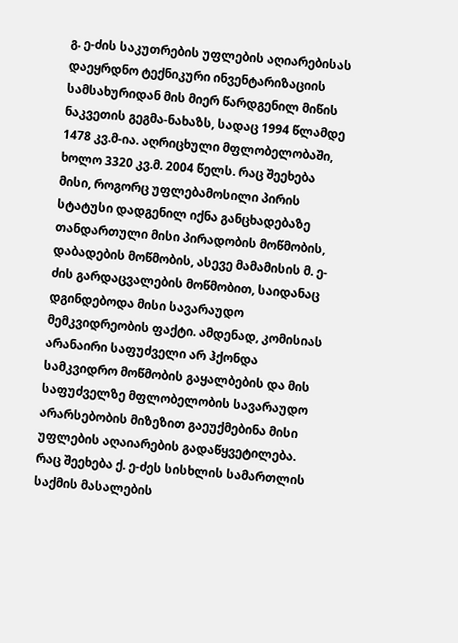გ. ე-ძის საკუთრების უფლების აღიარებისას დაეყრდნო ტექნიკური ინვენტარიზაციის სამსახურიდან მის მიერ წარდგენილ მიწის ნაკვეთის გეგმა-ნახაზს, სადაც 1994 წლამდე 1478 კვ.მ-ია. აღრიცხული მფლობელობაში, ხოლო 3320 კვ.მ. 2004 წელს. რაც შეეხება მისი, როგორც უფლებამოსილი პირის სტატუსი დადგენილ იქნა განცხადებაზე თანდართული მისი პირადობის მოწმობის, დაბადების მოწმობის, ასევე მამამისის მ. ე-ძის გარდაცვალების მოწმობით, საიდანაც დგინდებოდა მისი სავარაუდო მემკვიდრეობის ფაქტი. ამდენად, კომისიას არანაირი საფუძველი არ ჰქონდა სამკვიდრო მოწმობის გაყალბების და მის საფუძველზე მფლობელობის სავარაუდო არარსებობის მიზეზით გაეუქმებინა მისი უფლების აღაიარების გადაწყვეტილება. რაც შეეხება ქ. ე-ძეს სისხლის სამართლის საქმის მასალების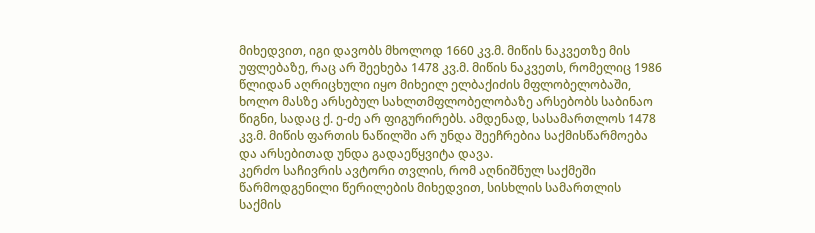მიხედვით, იგი დავობს მხოლოდ 1660 კვ.მ. მიწის ნაკვეთზე მის უფლებაზე, რაც არ შეეხება 1478 კვ.მ. მიწის ნაკვეთს, რომელიც 1986 წლიდან აღრიცხული იყო მიხეილ ელბაქიძის მფლობელობაში, ხოლო მასზე არსებულ სახლთმფლობელობაზე არსებობს საბინაო წიგნი, სადაც ქ. ე-ძე არ ფიგურირებს. ამდენად, სასამართლოს 1478 კვ.მ. მიწის ფართის ნაწილში არ უნდა შეეჩრებია საქმისწარმოება და არსებითად უნდა გადაეწყვიტა დავა.
კერძო საჩივრის ავტორი თვლის, რომ აღნიშნულ საქმეში წარმოდგენილი წერილების მიხედვით, სისხლის სამართლის საქმის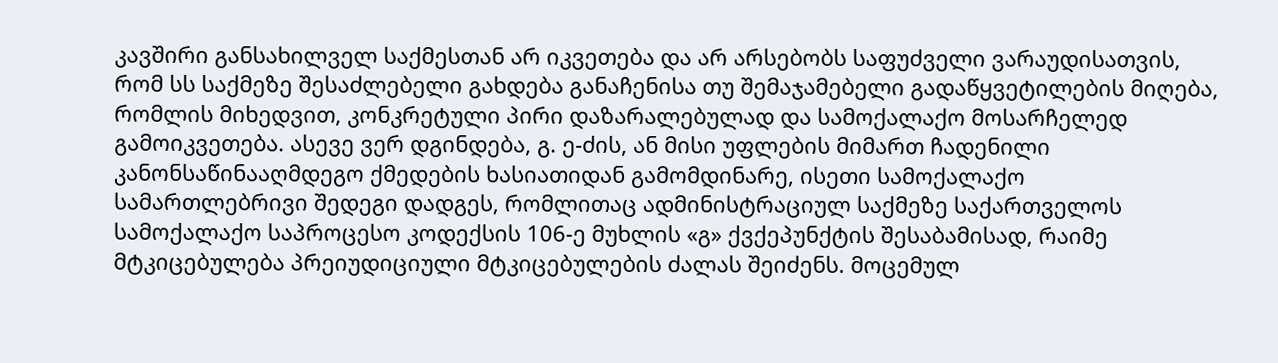კავშირი განსახილველ საქმესთან არ იკვეთება და არ არსებობს საფუძველი ვარაუდისათვის, რომ სს საქმეზე შესაძლებელი გახდება განაჩენისა თუ შემაჯამებელი გადაწყვეტილების მიღება, რომლის მიხედვით, კონკრეტული პირი დაზარალებულად და სამოქალაქო მოსარჩელედ გამოიკვეთება. ასევე ვერ დგინდება, გ. ე-ძის, ან მისი უფლების მიმართ ჩადენილი კანონსაწინააღმდეგო ქმედების ხასიათიდან გამომდინარე, ისეთი სამოქალაქო სამართლებრივი შედეგი დადგეს, რომლითაც ადმინისტრაციულ საქმეზე საქართველოს სამოქალაქო საპროცესო კოდექსის 106-ე მუხლის «გ» ქვქეპუნქტის შესაბამისად, რაიმე მტკიცებულება პრეიუდიციული მტკიცებულების ძალას შეიძენს. მოცემულ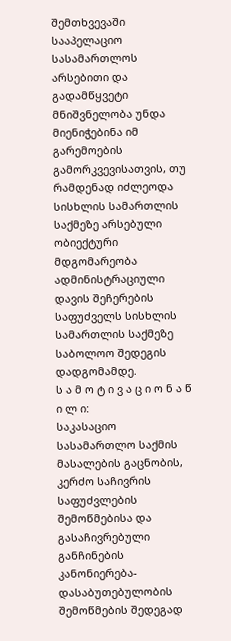შემთხვევაში სააპელაციო სასამართლოს არსებითი და გადამწყვეტი მნიშვნელობა უნდა მიენიჭებინა იმ გარემოების გამორკვევისათვის, თუ რამდენად იძლეოდა სისხლის სამართლის საქმეზე არსებული ობიექტური მდგომარეობა ადმინისტრაციული დავის შეჩერების საფუძველს სისხლის სამართლის საქმეზე საბოლოო შედეგის დადგომამდე.
ს ა მ ო ტ ი ვ ა ც ი ო ნ ა წ ი ლ ი:
საკასაციო სასამართლო საქმის მასალების გაცნობის, კერძო საჩივრის საფუძვლების შემოწმებისა და გასაჩივრებული განჩინების კანონიერება-დასაბუთებულობის შემოწმების შედეგად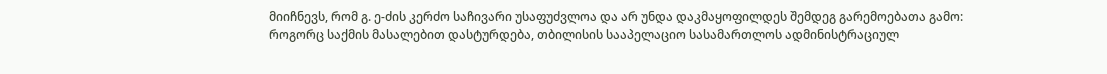მიიჩნევს, რომ გ. ე-ძის კერძო საჩივარი უსაფუძვლოა და არ უნდა დაკმაყოფილდეს შემდეგ გარემოებათა გამო:
როგორც საქმის მასალებით დასტურდება, თბილისის სააპელაციო სასამართლოს ადმინისტრაციულ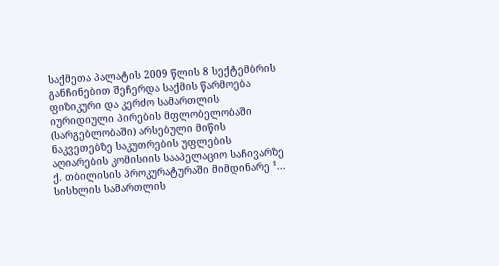საქმეთა პალატის 2009 წლის 8 სექტემბრის განჩინებით შეჩერდა საქმის წარმოება ფიზიკური და კერძო სამართლის იურიდიული პირების მფლობელობაში (სარგებლობაში) არსებული მიწის ნაკვეთებზე საკუთრების უფლების აღიარების კომისიის სააპელაციო საჩივარზე ქ. თბილისის პროკურატურაში მიმდინარე ¹... სისხლის სამართლის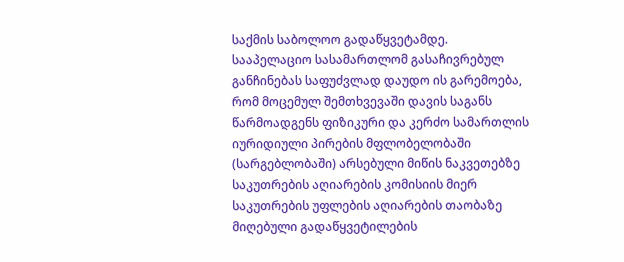საქმის საბოლოო გადაწყვეტამდე.
სააპელაციო სასამართლომ გასაჩივრებულ განჩინებას საფუძვლად დაუდო ის გარემოება, რომ მოცემულ შემთხვევაში დავის საგანს წარმოადგენს ფიზიკური და კერძო სამართლის იურიდიული პირების მფლობელობაში (სარგებლობაში) არსებული მიწის ნაკვეთებზე საკუთრების აღიარების კომისიის მიერ საკუთრების უფლების აღიარების თაობაზე მიღებული გადაწყვეტილების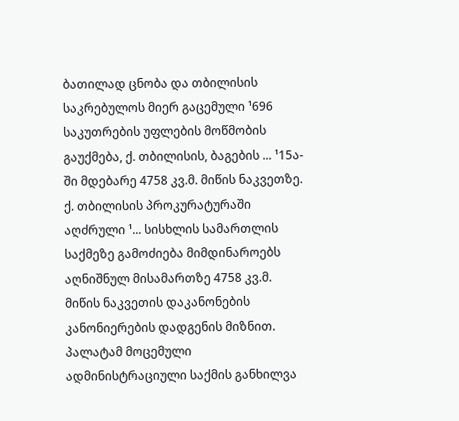ბათილად ცნობა და თბილისის საკრებულოს მიერ გაცემული ¹696 საკუთრების უფლების მოწმობის გაუქმება, ქ. თბილისის, ბაგების ... ¹15ა-ში მდებარე 4758 კვ.მ. მიწის ნაკვეთზე. ქ. თბილისის პროკურატურაში აღძრული ¹... სისხლის სამართლის საქმეზე გამოძიება მიმდინაროებს აღნიშნულ მისამართზე 4758 კვ.მ. მიწის ნაკვეთის დაკანონების კანონიერების დადგენის მიზნით. პალატამ მოცემული ადმინისტრაციული საქმის განხილვა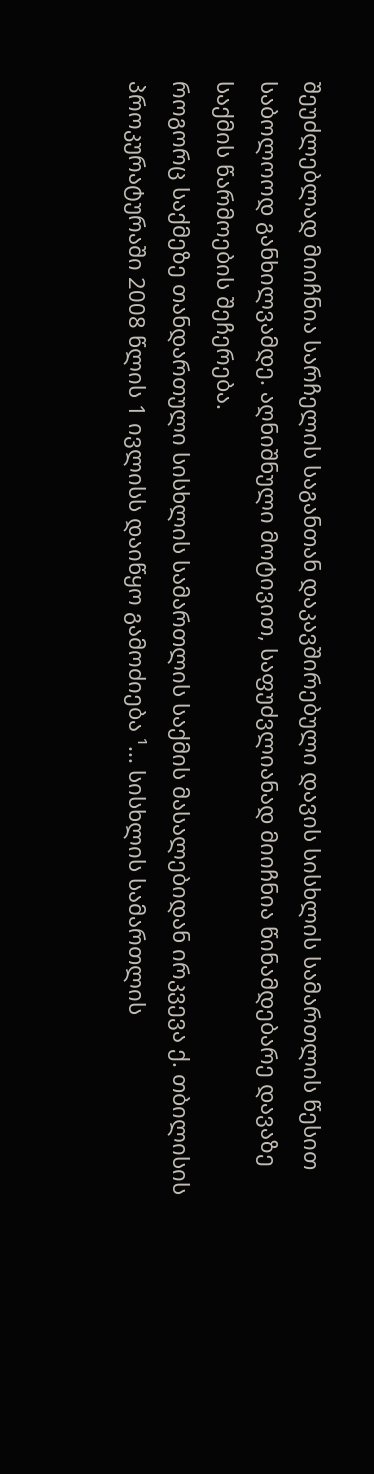შეუძლებლად მიიჩნია სარჩელის საგანთან დაკავშირებული დავის სისხლის სამართლის წესით საბოლოოდ განხილვამდე. აღნიშნული მოტივით, საფუძვლიანად მიიჩნია წინამდებარე დავაზე საქმის წარმოების შეჩერება.
როგორც საქმეზე თანდართული სისხლის სამართლის საქმის მასალებიდან ირკვევა ქ. თბილისის პროკურატურაში 2008 წლის 1 ივლისს დაიწყო გამოძიება ¹... სისხლის სამართლის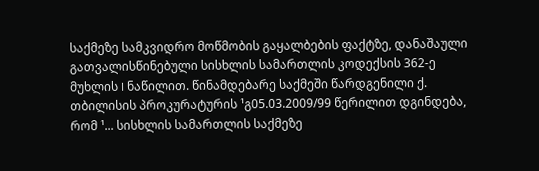საქმეზე სამკვიდრო მოწმობის გაყალბების ფაქტზე, დანაშაული გათვალისწინებული სისხლის სამართლის კოდექსის 362-ე მუხლის I ნაწილით. წინამდებარე საქმეში წარდგენილი ქ. თბილისის პროკურატურის ¹გ05.03.2009/99 წერილით დგინდება, რომ ¹... სისხლის სამართლის საქმეზე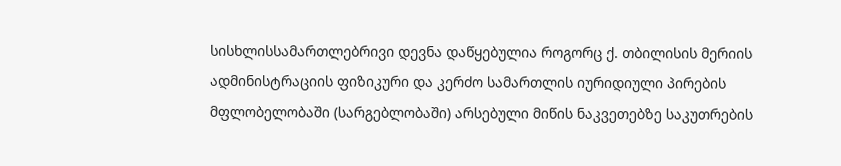სისხლისსამართლებრივი დევნა დაწყებულია როგორც ქ. თბილისის მერიის ადმინისტრაციის ფიზიკური და კერძო სამართლის იურიდიული პირების მფლობელობაში (სარგებლობაში) არსებული მიწის ნაკვეთებზე საკუთრების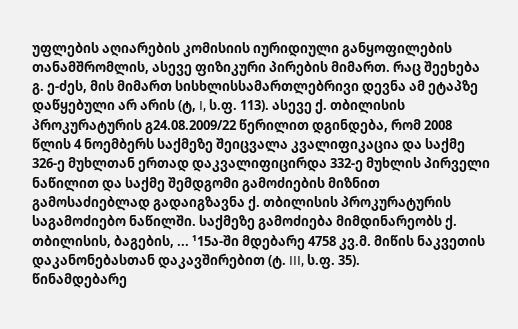უფლების აღიარების კომისიის იურიდიული განყოფილების თანამშრომლის, ასევე ფიზიკური პირების მიმართ. რაც შეეხება გ. ე-ძეს, მის მიმართ სისხლისსამართლებრივი დევნა ამ ეტაპზე დაწყებული არ არის (ტ, I, ს.ფ. 113). ასევე ქ. თბილისის პროკურატურის გ24.08.2009/22 წერილით დგინდება, რომ 2008 წლის 4 ნოემბერს საქმეზე შეიცვალა კვალიფიკაცია და საქმე 326-ე მუხლთან ერთად დაკვალიფიცირდა 332-ე მუხლის პირველი ნაწილით და საქმე შემდგომი გამოძიების მიზნით გამოსაძიებლად გადაიგზავნა ქ. თბილისის პროკურატურის საგამოძიებო ნაწილში. საქმეზე გამოძიება მიმდინარეობს ქ. თბილისის, ბაგების, ... ¹15ა-ში მდებარე 4758 კვ.მ. მიწის ნაკვეთის დაკანონებასთან დაკავშირებით (ტ. III, ს.ფ. 35).
წინამდებარე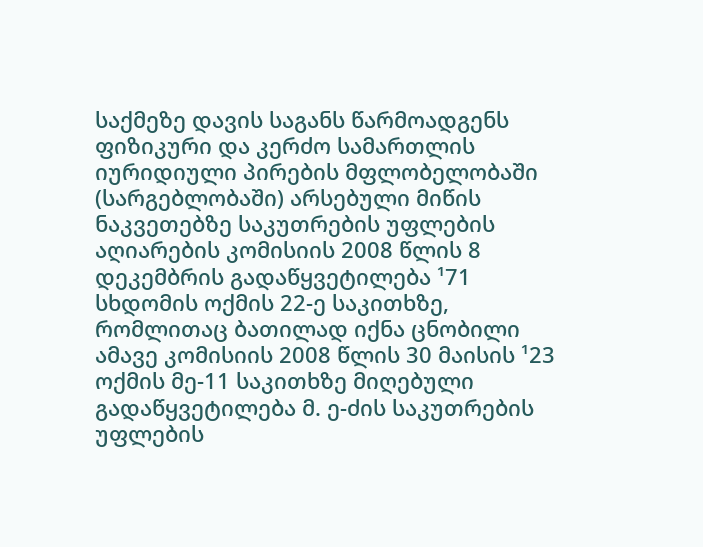საქმეზე დავის საგანს წარმოადგენს ფიზიკური და კერძო სამართლის იურიდიული პირების მფლობელობაში (სარგებლობაში) არსებული მიწის ნაკვეთებზე საკუთრების უფლების აღიარების კომისიის 2008 წლის 8 დეკემბრის გადაწყვეტილება ¹71 სხდომის ოქმის 22-ე საკითხზე, რომლითაც ბათილად იქნა ცნობილი ამავე კომისიის 2008 წლის 30 მაისის ¹23 ოქმის მე-11 საკითხზე მიღებული გადაწყვეტილება მ. ე-ძის საკუთრების უფლების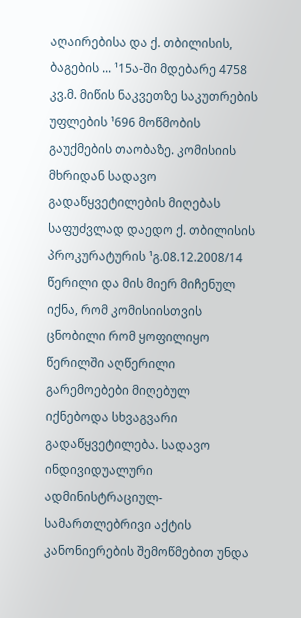აღაირებისა და ქ. თბილისის, ბაგების ... ¹15ა-ში მდებარე 4758 კვ.მ. მიწის ნაკვეთზე საკუთრების უფლების ¹696 მოწმობის გაუქმების თაობაზე. კომისიის მხრიდან სადავო გადაწყვეტილების მიღებას საფუძვლად დაედო ქ. თბილისის პროკურატურის ¹გ.08.12.2008/14 წერილი და მის მიერ მიჩენულ იქნა, რომ კომისიისთვის ცნობილი რომ ყოფილიყო წერილში აღწერილი გარემოებები მიღებულ იქნებოდა სხვაგვარი გადაწყვეტილება. სადავო ინდივიდუალური ადმინისტრაციულ-სამართლებრივი აქტის კანონიერების შემოწმებით უნდა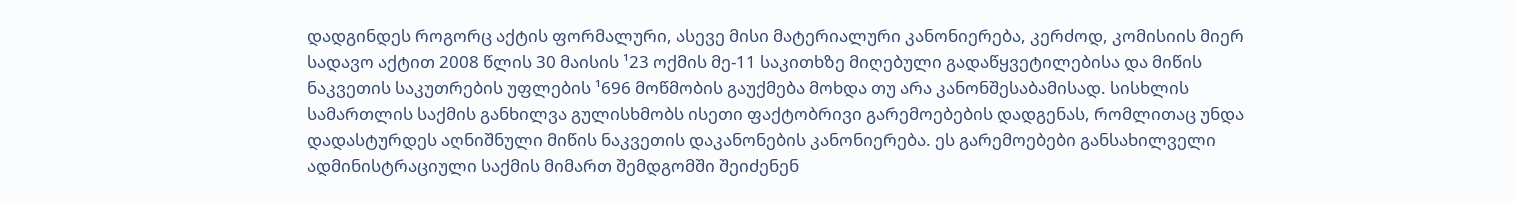დადგინდეს როგორც აქტის ფორმალური, ასევე მისი მატერიალური კანონიერება, კერძოდ, კომისიის მიერ სადავო აქტით 2008 წლის 30 მაისის ¹23 ოქმის მე-11 საკითხზე მიღებული გადაწყვეტილებისა და მიწის ნაკვეთის საკუთრების უფლების ¹696 მოწმობის გაუქმება მოხდა თუ არა კანონშესაბამისად. სისხლის სამართლის საქმის განხილვა გულისხმობს ისეთი ფაქტობრივი გარემოებების დადგენას, რომლითაც უნდა დადასტურდეს აღნიშნული მიწის ნაკვეთის დაკანონების კანონიერება. ეს გარემოებები განსახილველი ადმინისტრაციული საქმის მიმართ შემდგომში შეიძენენ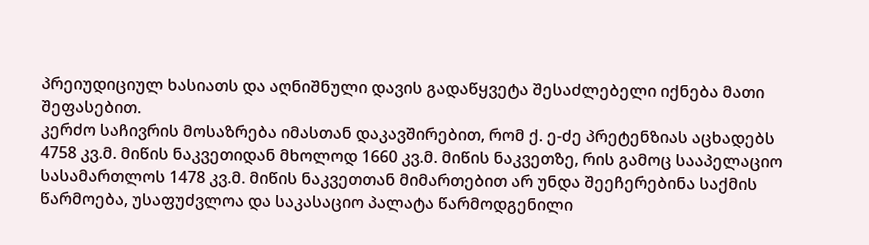პრეიუდიციულ ხასიათს და აღნიშნული დავის გადაწყვეტა შესაძლებელი იქნება მათი შეფასებით.
კერძო საჩივრის მოსაზრება იმასთან დაკავშირებით, რომ ქ. ე-ძე პრეტენზიას აცხადებს 4758 კვ.მ. მიწის ნაკვეთიდან მხოლოდ 1660 კვ.მ. მიწის ნაკვეთზე, რის გამოც სააპელაციო სასამართლოს 1478 კვ.მ. მიწის ნაკვეთთან მიმართებით არ უნდა შეეჩერებინა საქმის წარმოება, უსაფუძვლოა და საკასაციო პალატა წარმოდგენილი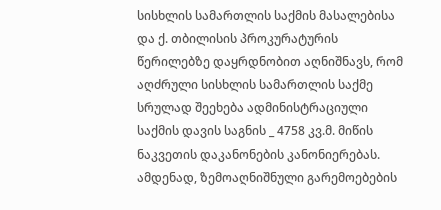სისხლის სამართლის საქმის მასალებისა და ქ. თბილისის პროკურატურის წერილებზე დაყრდნობით აღნიშნავს, რომ აღძრული სისხლის სამართლის საქმე სრულად შეეხება ადმინისტრაციული საქმის დავის საგნის _ 4758 კვ.მ. მიწის ნაკვეთის დაკანონების კანონიერებას. ამდენად, ზემოაღნიშნული გარემოებების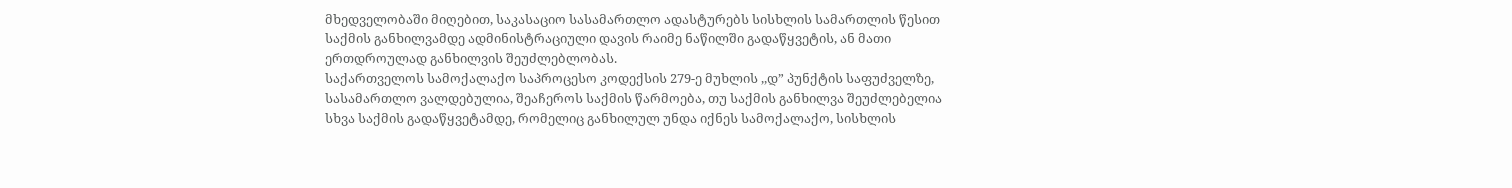მხედველობაში მიღებით, საკასაციო სასამართლო ადასტურებს სისხლის სამართლის წესით საქმის განხილვამდე ადმინისტრაციული დავის რაიმე ნაწილში გადაწყვეტის, ან მათი ერთდროულად განხილვის შეუძლებლობას.
საქართველოს სამოქალაქო საპროცესო კოდექსის 279-ე მუხლის ,,დ” პუნქტის საფუძველზე, სასამართლო ვალდებულია, შეაჩეროს საქმის წარმოება, თუ საქმის განხილვა შეუძლებელია სხვა საქმის გადაწყვეტამდე, რომელიც განხილულ უნდა იქნეს სამოქალაქო, სისხლის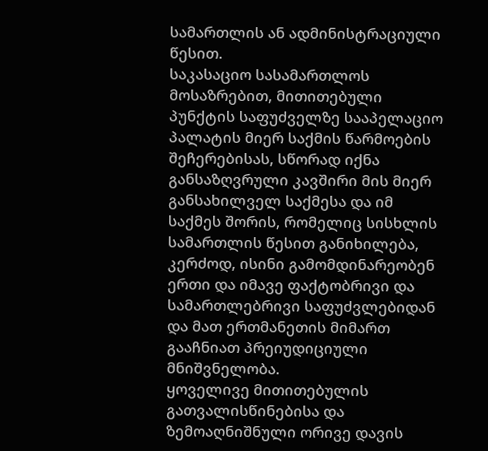სამართლის ან ადმინისტრაციული წესით.
საკასაციო სასამართლოს მოსაზრებით, მითითებული პუნქტის საფუძველზე სააპელაციო პალატის მიერ საქმის წარმოების შეჩერებისას, სწორად იქნა განსაზღვრული კავშირი მის მიერ განსახილველ საქმესა და იმ საქმეს შორის, რომელიც სისხლის სამართლის წესით განიხილება, კერძოდ, ისინი გამომდინარეობენ ერთი და იმავე ფაქტობრივი და სამართლებრივი საფუძვლებიდან და მათ ერთმანეთის მიმართ გააჩნიათ პრეიუდიციული მნიშვნელობა.
ყოველივე მითითებულის გათვალისწინებისა და ზემოაღნიშნული ორივე დავის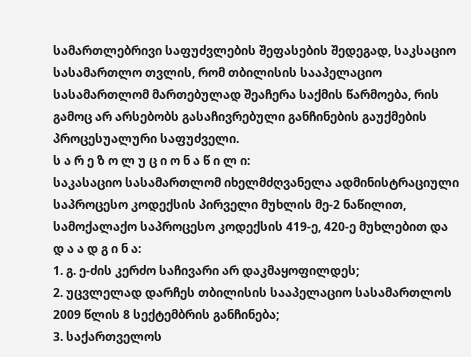სამართლებრივი საფუძვლების შეფასების შედეგად, საკსაციო სასამართლო თვლის, რომ თბილისის სააპელაციო სასამართლომ მართებულად შეაჩერა საქმის წარმოება, რის გამოც არ არსებობს გასაჩივრებული განჩინების გაუქმების პროცესუალური საფუძველი.
ს ა რ ე ზ ო ლ უ ც ი ო ნ ა წ ი ლ ი:
საკასაციო სასამართლომ იხელმძღვანელა ადმინისტრაციული საპროცესო კოდექსის პირველი მუხლის მე-2 ნაწილით, სამოქალაქო საპროცესო კოდექსის 419-ე, 420-ე მუხლებით და
დ ა ა დ გ ი ნ ა:
1. გ. ე-ძის კერძო საჩივარი არ დაკმაყოფილდეს;
2. უცვლელად დარჩეს თბილისის სააპელაციო სასამართლოს 2009 წლის 8 სექტემბრის განჩინება;
3. საქართველოს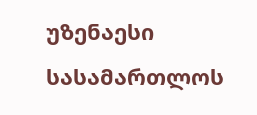უზენაესი სასამართლოს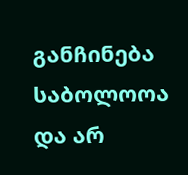განჩინება საბოლოოა და არ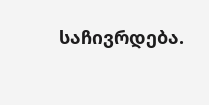საჩივრდება.